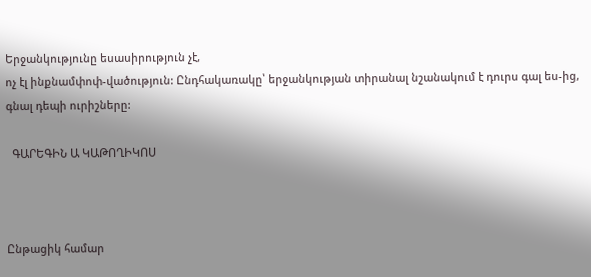Երջանկությունը եսասիրություն չէ,
ոչ էլ ինքնամփոփ-վածություն: Ընդհակառակը՝ երջանկության տիրանալ նշանակում է դուրս գալ ես-ից, գնալ դեպի ուրիշները:

  ԳԱՐԵԳԻՆ Ա ԿԱԹՈՂԻԿՈՍ



Ընթացիկ համար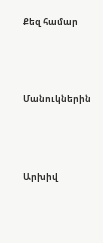Քեզ համար




Մանուկներին




Արխիվ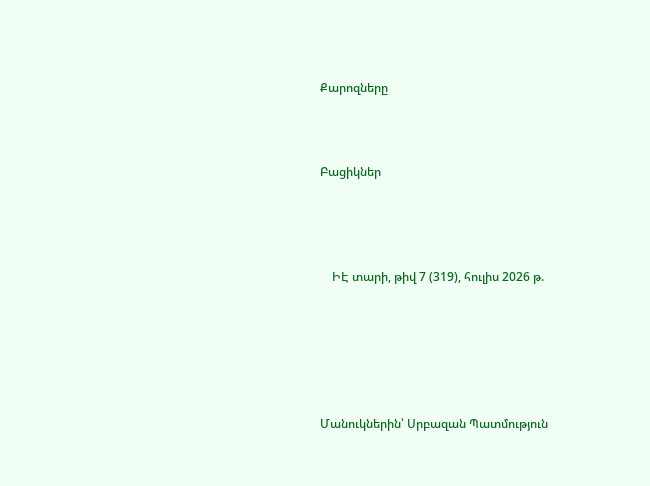Քարոզները



Բացիկներ




    ԻԷ տարի, թիվ 7 (319), հուլիս 2026 թ.






Մանուկներին՝ Սրբազան Պատմություն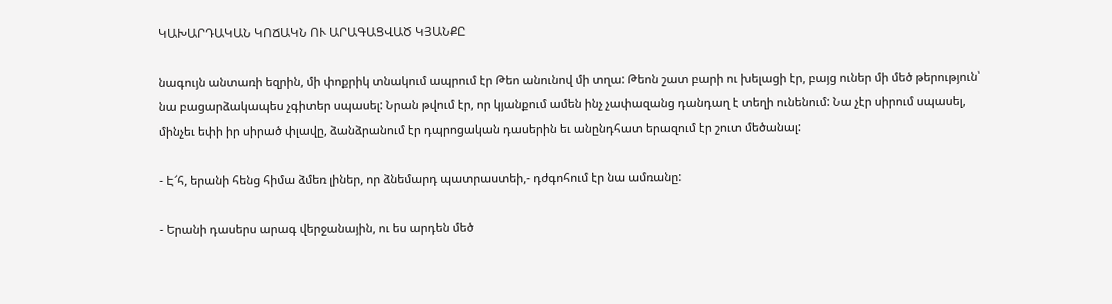ԿԱԽԱՐԴԱԿԱՆ ԿՈՃԱԿՆ ՈՒ ԱՐԱԳԱՑՎԱԾ ԿՅԱՆՔԸ

նագույն անտառի եզրին, մի փոքրիկ տնակում ապրում էր Թեո անունով մի տղա: Թեոն շատ բարի ու խելացի էր, բայց ուներ մի մեծ թերություն՝ նա բացարձակապես չգիտեր սպասել: Նրան թվում էր, որ կյանքում ամեն ինչ չափազանց դանդաղ է տեղի ունենում: Նա չէր սիրում սպասել, մինչեւ եփի իր սիրած փլավը, ձանձրանում էր դպրոցական դասերին եւ անընդհատ երազում էր շուտ մեծանալ:

- Է՜հ, երանի հենց հիմա ձմեռ լիներ, որ ձնեմարդ պատրաստեի,- դժգոհում էր նա ամռանը:

- Երանի դասերս արագ վերջանային, ու ես արդեն մեծ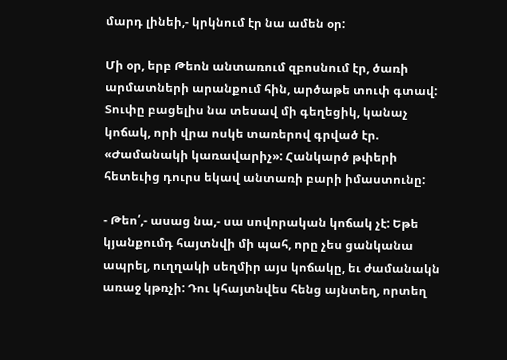մարդ լինեի,- կրկնում էր նա ամեն օր:

Մի օր, երբ Թեոն անտառում զբոսնում էր, ծառի արմատների արանքում հին, արծաթե տուփ գտավ: Տուփը բացելիս նա տեսավ մի գեղեցիկ, կանաչ կոճակ, որի վրա ոսկե տառերով գրված էր. «Ժամանակի կառավարիչ»: Հանկարծ թփերի հետեւից դուրս եկավ անտառի բարի իմաստունը:

- Թեո՛,- ասաց նա,- սա սովորական կոճակ չէ: Եթե կյանքումդ հայտնվի մի պահ, որը չես ցանկանա ապրել, ուղղակի սեղմիր այս կոճակը, եւ ժամանակն առաջ կթռչի: Դու կհայտնվես հենց այնտեղ, որտեղ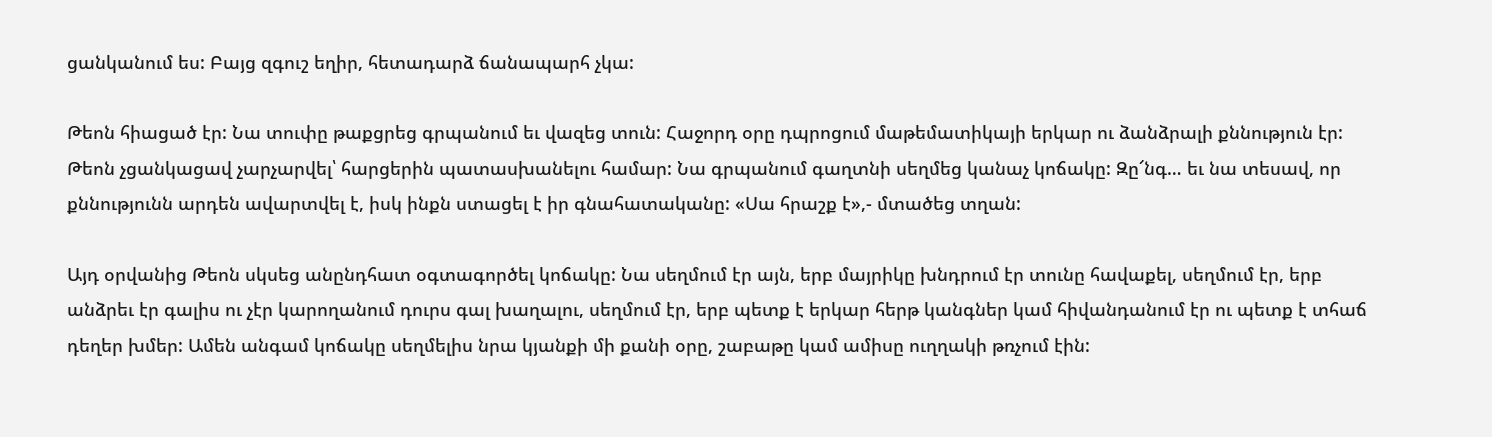ցանկանում ես: Բայց զգուշ եղիր, հետադարձ ճանապարհ չկա:

Թեոն հիացած էր: Նա տուփը թաքցրեց գրպանում եւ վազեց տուն: Հաջորդ օրը դպրոցում մաթեմատիկայի երկար ու ձանձրալի քննություն էր: Թեոն չցանկացավ չարչարվել՝ հարցերին պատասխանելու համար: Նա գրպանում գաղտնի սեղմեց կանաչ կոճակը: Զը՜նգ… եւ նա տեսավ, որ քննությունն արդեն ավարտվել է, իսկ ինքն ստացել է իր գնահատականը: «Սա հրաշք է»,- մտածեց տղան:

Այդ օրվանից Թեոն սկսեց անընդհատ օգտագործել կոճակը: Նա սեղմում էր այն, երբ մայրիկը խնդրում էր տունը հավաքել, սեղմում էր, երբ անձրեւ էր գալիս ու չէր կարողանում դուրս գալ խաղալու, սեղմում էր, երբ պետք է երկար հերթ կանգներ կամ հիվանդանում էր ու պետք է տհաճ դեղեր խմեր: Ամեն անգամ կոճակը սեղմելիս նրա կյանքի մի քանի օրը, շաբաթը կամ ամիսը ուղղակի թռչում էին: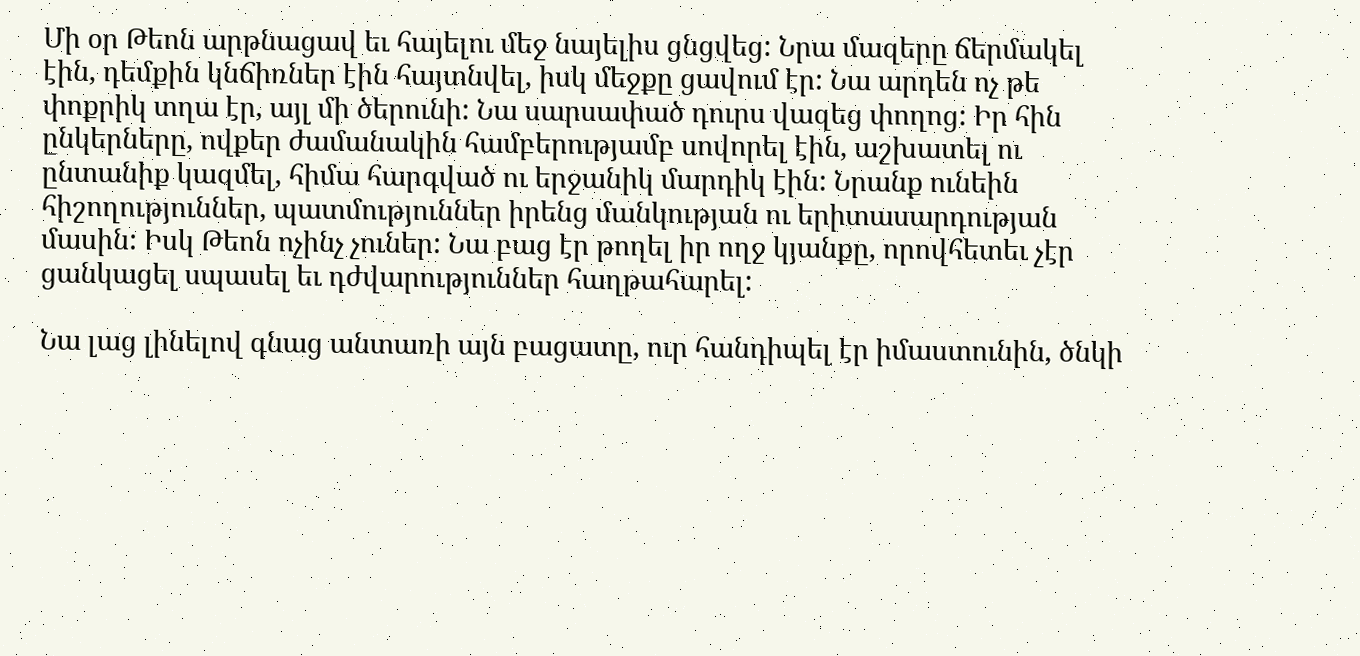Մի օր Թեոն արթնացավ եւ հայելու մեջ նայելիս ցնցվեց: Նրա մազերը ճերմակել էին, դեմքին կնճիռներ էին հայտնվել, իսկ մեջքը ցավում էր: Նա արդեն ոչ թե փոքրիկ տղա էր, այլ մի ծերունի: Նա սարսափած դուրս վազեց փողոց: Իր հին ընկերները, ովքեր ժամանակին համբերությամբ սովորել էին, աշխատել ու ընտանիք կազմել, հիմա հարգված ու երջանիկ մարդիկ էին: Նրանք ունեին հիշողություններ, պատմություններ իրենց մանկության ու երիտասարդության մասին: Իսկ Թեոն ոչինչ չուներ: Նա բաց էր թողել իր ողջ կյանքը, որովհետեւ չէր ցանկացել սպասել եւ դժվարություններ հաղթահարել:

Նա լաց լինելով գնաց անտառի այն բացատը, ուր հանդիպել էր իմաստունին, ծնկի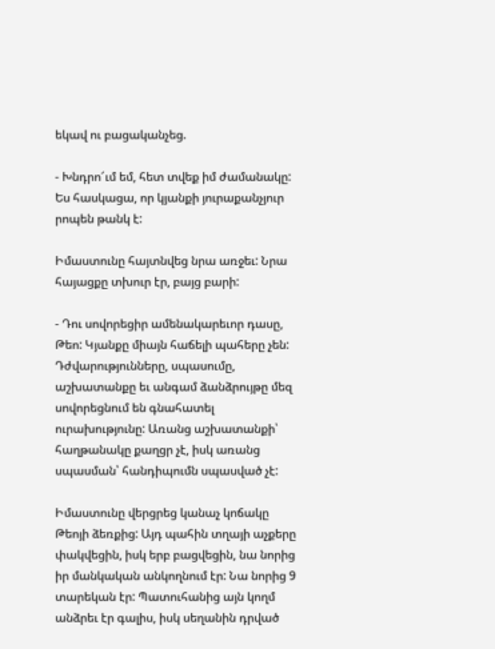եկավ ու բացականչեց.

- Խնդրո՜ւմ եմ, հետ տվեք իմ ժամանակը: Ես հասկացա, որ կյանքի յուրաքանչյուր րոպեն թանկ է:

Իմաստունը հայտնվեց նրա առջեւ: Նրա հայացքը տխուր էր, բայց բարի:

- Դու սովորեցիր ամենակարեւոր դասը, Թեո: Կյանքը միայն հաճելի պահերը չեն: Դժվարությունները, սպասումը, աշխատանքը եւ անգամ ձանձրույթը մեզ սովորեցնում են գնահատել ուրախությունը: Առանց աշխատանքի՝ հաղթանակը քաղցր չէ, իսկ առանց սպասման՝ հանդիպումն սպասված չէ:

Իմաստունը վերցրեց կանաչ կոճակը Թեոյի ձեռքից: Այդ պահին տղայի աչքերը փակվեցին, իսկ երբ բացվեցին, նա նորից իր մանկական անկողնում էր: Նա նորից 9 տարեկան էր: Պատուհանից այն կողմ անձրեւ էր գալիս, իսկ սեղանին դրված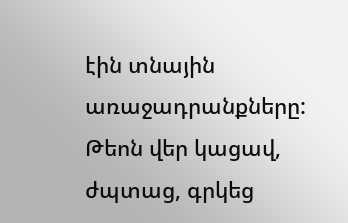էին տնային առաջադրանքները: Թեոն վեր կացավ, ժպտաց, գրկեց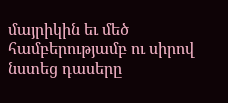մայրիկին եւ մեծ համբերությամբ ու սիրով նստեց դասերը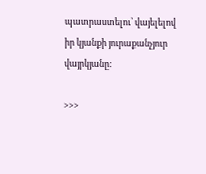պատրաստելու՝ վայելելով իր կյանքի յուրաքանչյուր վայրկյանը:

>>>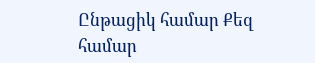Ընթացիկ համար Քեզ համար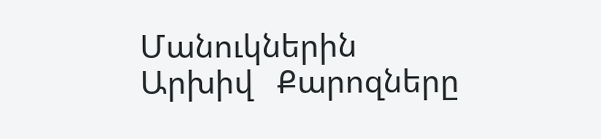Մանուկներին Արխիվ   Քարոզները